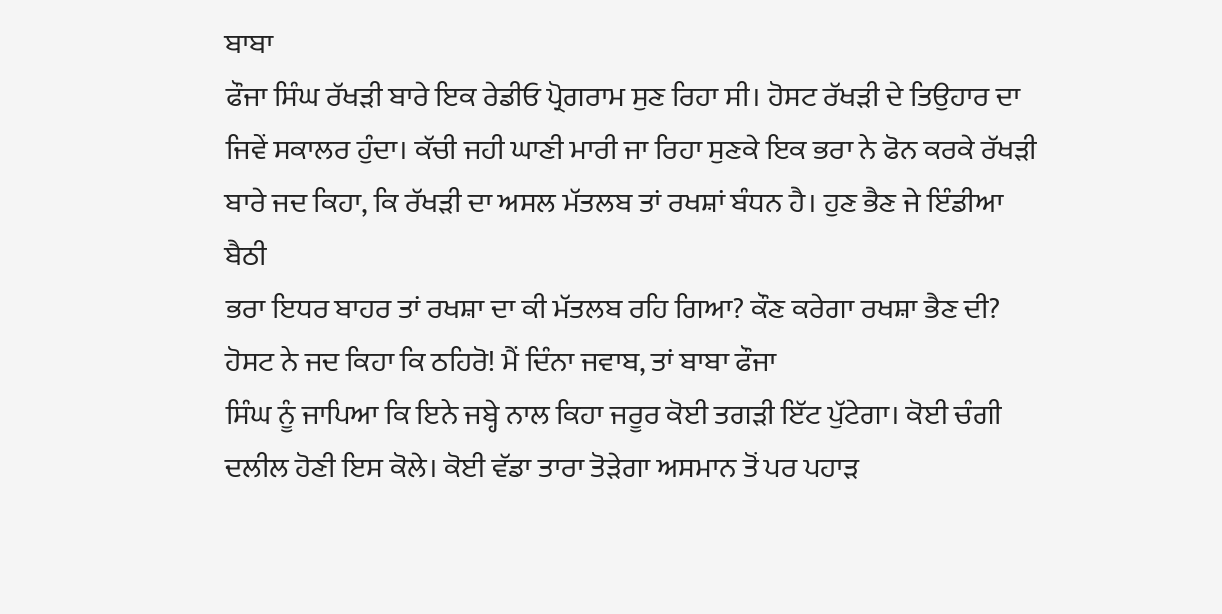ਬਾਬਾ
ਫੌਜਾ ਸਿੰਘ ਰੱਖੜੀ ਬਾਰੇ ਇਕ ਰੇਡੀਓ ਪ੍ਰੋਗਰਾਮ ਸੁਣ ਰਿਹਾ ਸੀ। ਹੋਸਟ ਰੱਖੜੀ ਦੇ ਤਿਉਹਾਰ ਦਾ
ਜਿਵੇਂ ਸਕਾਲਰ ਹੁੰਦਾ। ਕੱਚੀ ਜਹੀ ਘਾਣੀ ਮਾਰੀ ਜਾ ਰਿਹਾ ਸੁਣਕੇ ਇਕ ਭਰਾ ਨੇ ਫੋਨ ਕਰਕੇ ਰੱਖੜੀ
ਬਾਰੇ ਜਦ ਕਿਹਾ, ਕਿ ਰੱਖੜੀ ਦਾ ਅਸਲ ਮੱਤਲਬ ਤਾਂ ਰਖਸ਼ਾਂ ਬੰਧਨ ਹੈ। ਹੁਣ ਭੈਣ ਜੇ ਇੰਡੀਆ ਬੈਠੀ
ਭਰਾ ਇਧਰ ਬਾਹਰ ਤਾਂ ਰਖਸ਼ਾ ਦਾ ਕੀ ਮੱਤਲਬ ਰਹਿ ਗਿਆ? ਕੌਣ ਕਰੇਗਾ ਰਖਸ਼ਾ ਭੈਣ ਦੀ?
ਹੋਸਟ ਨੇ ਜਦ ਕਿਹਾ ਕਿ ਠਹਿਰੋ! ਮੈਂ ਦਿੰਨਾ ਜਵਾਬ, ਤਾਂ ਬਾਬਾ ਫੌਜਾ
ਸਿੰਘ ਨੂੰ ਜਾਪਿਆ ਕਿ ਇਨੇ ਜਬ੍ਹੇ ਨਾਲ ਕਿਹਾ ਜਰੂਰ ਕੋਈ ਤਗੜੀ ਇੱਟ ਪੁੱਟੇਗਾ। ਕੋਈ ਚੰਗੀ
ਦਲੀਲ ਹੋਣੀ ਇਸ ਕੋਲੇ। ਕੋਈ ਵੱਡਾ ਤਾਰਾ ਤੋੜੇਗਾ ਅਸਮਾਨ ਤੋਂ ਪਰ ਪਹਾੜ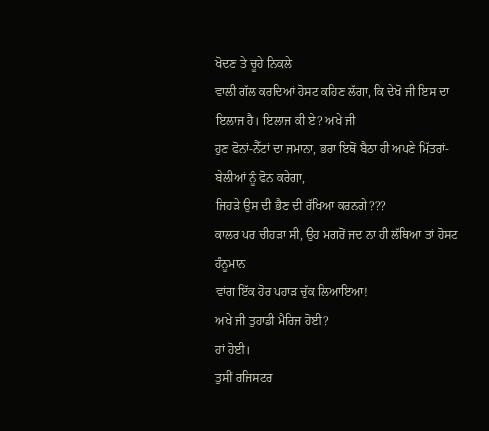ਖੋਦਣ ਤੇ ਚੂਹੇ ਨਿਕਲੇ
ਵਾਲੀ ਗੱਲ ਕਰਦਿਆਂ ਹੋਸਟ ਕਹਿਣ ਲੱਗਾ, ਕਿ ਦੇਖੋ ਜੀ ਇਸ ਦਾ ਇਲਾਜ ਹੈ। ਇਲਾਜ ਕੀ ਏ? ਅਖੇ ਜੀ
ਹੁਣ ਫੋਨਾਂ-ਨੈੱਟਾਂ ਦਾ ਜਮਾਨਾ, ਭਰਾ ਇਥੋਂ ਬੈਠਾ ਹੀ ਅਪਣੇ ਮਿੱਤਰਾਂ-ਬੇਲੀਆਂ ਨੂੰ ਫੋਨ ਕਰੇਗਾ,
ਜਿਹੜੇ ਉਸ ਦੀ ਭੈਣ ਦੀ ਰੱਖਿਆ ਕਰਨਗੇ???
ਕਾਲਰ ਪਰ ਚੀਹੜਾ ਸੀ, ਉਹ ਮਗਰੋਂ ਜਦ ਨਾ ਹੀ ਲੱਥਿਆ ਤਾਂ ਹੋਸਟ ਹੰਨੂਮਾਨ
ਵਾਂਗ ਇੱਕ ਹੋਰ ਪਹਾੜ ਚੁੱਕ ਲਿਆਇਆ!
ਅਖੇ ਜੀ ਤੁਹਾਡੀ ਮੈਰਿਜ ਹੋਈ?
ਹਾਂ ਹੋਈ।
ਤੁਸੀਂ ਰਜਿਸਟਰ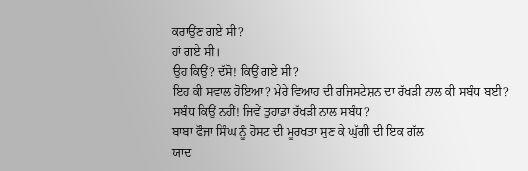ਕਰਾਉਂਣ ਗਏ ਸੀ?
ਹਾਂ ਗਏ ਸੀ।
ਉਹ ਕਿਉਂ? ਦੱਸੋ! ਕਿਉਂ ਗਏ ਸੀ?
ਇਹ ਕੀ ਸਵਾਲ ਹੋਇਆ? ਮੇਰੇ ਵਿਆਹ ਦੀ ਰਜਿਸਟੇਸ਼ਨ ਦਾ ਰੱਖੜੀ ਨਾਲ ਕੀ ਸਬੰਧ ਬਈ?
ਸਬੰਧ ਕਿਉਂ ਨਹੀਂ! ਜਿਵੇਂ ਤੁਹਾਡਾ ਰੱਖੜੀ ਨਾਲ ਸਬੰਧ?
ਬਾਬਾ ਫੌਜਾ ਸਿੰਘ ਨੂੰ ਹੋਸਟ ਦੀ ਮੂਰਖਤਾ ਸੁਣ ਕੇ ਘੁੱਗੀ ਦੀ ਇਕ ਗੱਲ
ਯਾਦ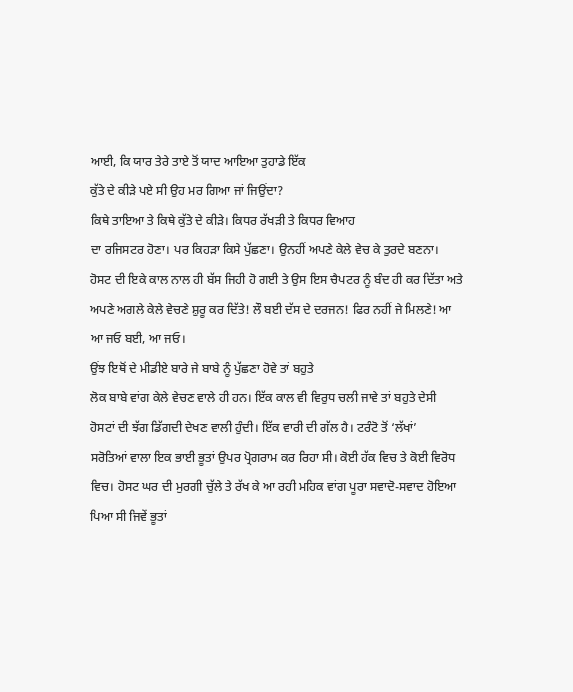ਆਈ, ਕਿ ਯਾਰ ਤੇਰੇ ਤਾਏ ਤੋਂ ਯਾਦ ਆਇਆ ਤੁਹਾਡੇ ਇੱਕ
ਕੁੱਤੇ ਦੇ ਕੀੜੇ ਪਏ ਸੀ ਉਹ ਮਰ ਗਿਆ ਜਾਂ ਜਿਉਂਦਾ?
ਕਿਥੇ ਤਾਇਆ ਤੇ ਕਿਥੇ ਕੁੱਤੇ ਦੇ ਕੀੜੇ। ਕਿਧਰ ਰੱਖੜੀ ਤੇ ਕਿਧਰ ਵਿਆਹ
ਦਾ ਰਜਿਸਟਰ ਹੋਣਾ। ਪਰ ਕਿਹੜਾ ਕਿਸੇ ਪੁੱਛਣਾ। ਉਨਹੀਂ ਅਪਣੇ ਕੇਲੇ ਵੇਚ ਕੇ ਤੁਰਦੇ ਬਣਨਾ।
ਹੋਸਟ ਦੀ ਇਕੇ ਕਾਲ ਨਾਲ ਹੀ ਬੱਸ ਜਿਹੀ ਹੋ ਗਈ ਤੇ ਉਸ ਇਸ ਚੈਪਟਰ ਨੂੰ ਬੰਦ ਹੀ ਕਰ ਦਿੱਤਾ ਅਤੇ
ਅਪਣੇ ਅਗਲੇ ਕੇਲੇ ਵੇਚਣੇ ਸ਼ੁਰੂ ਕਰ ਦਿੱਤੇ! ਲੌ ਬਈ ਦੱਸ ਦੇ ਦਰਜਨ! ਫਿਰ ਨਹੀਂ ਜੇ ਮਿਲਣੇ! ਆ
ਆ ਜਓ ਬਈ, ਆ ਜਓ।
ਉਂਝ ਇਥੋਂ ਦੇ ਮੀਡੀਏ ਬਾਰੇ ਜੇ ਬਾਬੇ ਨੂੰ ਪੁੱਛਣਾ ਹੋਵੇ ਤਾਂ ਬਹੁਤੇ
ਲੋਕ ਬਾਬੇ ਵਾਂਗ ਕੇਲੇ ਵੇਚਣ ਵਾਲੇ ਹੀ ਹਨ। ਇੱਕ ਕਾਲ ਵੀ ਵਿਰੁਧ ਚਲੀ ਜਾਵੇ ਤਾਂ ਬਹੁਤੇ ਦੇਸੀ
ਹੋਸਟਾਂ ਦੀ ਝੱਗ ਡਿੱਗਦੀ ਦੇਖਣ ਵਾਲੀ ਹੁੰਦੀ। ਇੱਕ ਵਾਰੀ ਦੀ ਗੱਲ ਹੈ। ਟਰੰਟੋ ਤੋਂ ‘ਲੱਖਾਂ’
ਸਰੋਤਿਆਂ ਵਾਲਾ ਇਕ ਭਾਈ ਭੂਤਾਂ ਉਪਰ ਪ੍ਰੋਗਰਾਮ ਕਰ ਰਿਹਾ ਸੀ। ਕੋਈ ਹੱਕ ਵਿਚ ਤੇ ਕੋਈ ਵਿਰੋਧ
ਵਿਚ। ਹੋਸਟ ਘਰ ਦੀ ਮੁਰਗੀ ਚੁੱਲੇ ਤੇ ਰੱਖ ਕੇ ਆ ਰਹੀ ਮਹਿਕ ਵਾਂਗ ਪੂਰਾ ਸਵਾਦੋ-ਸਵਾਦ ਹੋਇਆ
ਪਿਆ ਸੀ ਜਿਵੇਂ ਭੂਤਾਂ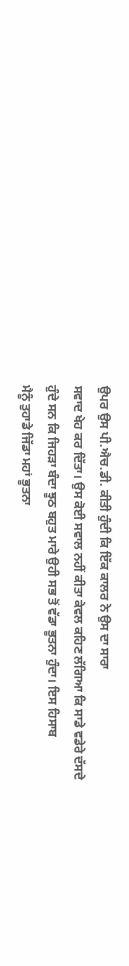ਉਪਰ ਉਸ ਪੀ.ਐਚ.ਡੀ. ਕੀਤੀ ਹੁੰਦੀ ਕਿ ਇੱਕ ਕਾਲਰ ਨੇ ਉਸ ਦਾ ਸਾਰਾ
ਸਵਾਦ ਖੇਹ ਕਰ ਦਿੱਤਾ। ਉਸ ਕੋਈ ਸਵਾਲ ਨਹੀਂ ਕੀਤਾ ਕੇਵਲ ਕਹਿਣ ਲੱਗਿਆ ਕਿ ਸਾਡੇ ਵਡੇਰੇ ਦੱਸਦੇ
ਹੁੰਦੇ ਸਨ ਕਿ ਜਿਹੜਾ ਬੰਦਾ ਝੂਠ ਬਹੁਤ ਮਾਰੇ ਉਹੀ ਸਭ ਤੋਂ ਵੱਡਾ ਭੂਤਨਾ ਹੁੰਦਾ। ਇਸ ਹਿਸਾਬ
ਮੈਨੂੰ ਤੁਹਾਡੇ ਜਿੱਡਾ ਮਹਾਂ ਭੂਤਨਾ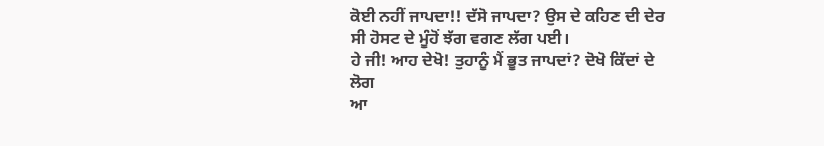ਕੋਈ ਨਹੀਂ ਜਾਪਦਾ!! ਦੱਸੋ ਜਾਪਦਾ? ਉਸ ਦੇ ਕਹਿਣ ਦੀ ਦੇਰ
ਸੀ ਹੋਸਟ ਦੇ ਮੂੰਹੋਂ ਝੱਗ ਵਗਣ ਲੱਗ ਪਈ।
ਹੇ ਜੀ! ਆਹ ਦੇਖੋ! ਤੁਹਾਨੂੰ ਮੈਂ ਭੂਤ ਜਾਪਦਾਂ? ਦੋਖੋ ਕਿੱਦਾਂ ਦੇ ਲੋਗ
ਆ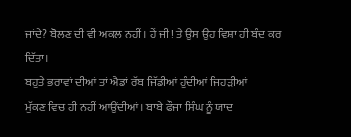ਜਾਂਦੇ? ਬੋਲਣ ਦੀ ਵੀ ਅਕਲ ਨਹੀਂ। ਹੇਂ ਜੀ! ਤੇ ਉਸ ਉਹ ਵਿਸ਼ਾ ਹੀ ਬੰਦ ਕਰ ਦਿੱਤਾ।
ਬਹੁਤੇ ਭਰਾਵਾਂ ਦੀਆਂ ਤਾਂ ਐਡਾਂ ਰੱਬ ਜਿੱਡੀਆਂ ਹੁੰਦੀਆਂ ਜਿਹੜੀਆਂ
ਮੁੱਕਣ ਵਿਚ ਹੀ ਨਹੀਂ ਆਉਂਦੀਆਂ। ਬਾਬੇ ਫੌਜਾ ਸਿੰਘ ਨੂੰ ਯਾਦ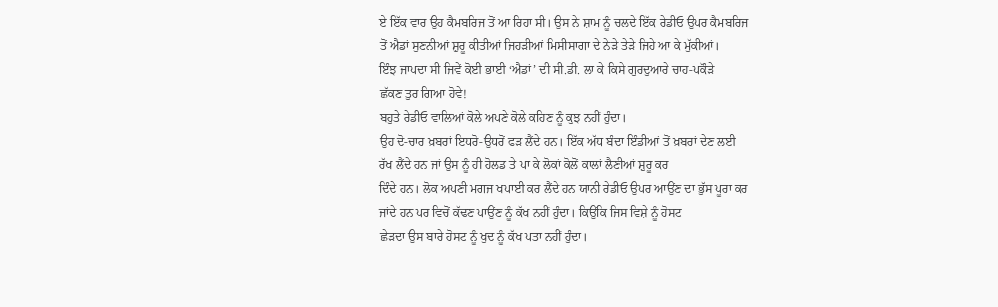ਏ ਇੱਕ ਵਾਰ ਉਹ ਕੈਮਬਰਿਜ ਤੋਂ ਆ ਰਿਹਾ ਸੀ। ਉਸ ਨੇ ਸ਼ਾਮ ਨੂੰ ਚਲਦੇ ਇੱਕ ਰੇਡੀਓ ਉਪਰ ਕੈਮਬਰਿਜ
ਤੋਂ ਐਡਾਂ ਸੁਣਨੀਆਂ ਸ਼ੁਰੂ ਕੀਤੀਆਂ ਜਿਹੜੀਆਂ ਮਿਸੀਸਾਗਾ ਦੇ ਨੇੜੇ ਤੇੜੇ ਜਿਹੇ ਆ ਕੇ ਮੁੱਕੀਆਂ।
ਇੰਝ ਜਾਪਦਾ ਸੀ ਜਿਵੇਂ ਕੋਈ ਭਾਈ ‘ਐਡਾਂ’ ਦੀ ਸੀ.ਡੀ. ਲਾ ਕੇ ਕਿਸੇ ਗੁਰਦੁਆਰੇ ਚਾਹ-ਪਕੌੜੇ
ਛੱਕਣ ਤੁਰ ਗਿਆ ਹੋਵੇ!
ਬਹੁਤੇ ਰੇਡੀਓ ਵਾਲਿਆਂ ਕੋਲੇ ਅਪਣੇ ਕੋਲੇ ਕਹਿਣ ਨੂੰ ਕੁਝ ਨਹੀਂ ਹੁੰਦਾ।
ਉਹ ਦੋ-ਚਾਰ ਖ਼ਬਰਾਂ ਇਧਰੋ-ਉਧਰੋਂ ਫੜ ਲੈਂਦੇ ਹਨ। ਇੱਕ ਅੱਧ ਬੰਦਾ ਇੰਡੀਆਂ ਤੋਂ ਖ਼ਬਰਾਂ ਦੇਣ ਲਈ
ਰੱਖ ਲੈਂਦੇ ਹਨ ਜਾਂ ਉਸ ਨੂੰ ਹੀ ਹੋਲਡ ਤੇ ਪਾ ਕੇ ਲੋਕਾਂ ਕੋਲੋਂ ਕਾਲਾਂ ਲੈਣੀਆਂ ਸ਼ੁਰੂ ਕਰ
ਦਿੰਦੇ ਹਨ। ਲੋਕ ਅਪਣੀ ਮਗਜ ਖਪਾਈ ਕਰ ਲੈਂਦੇ ਹਨ ਯਾਨੀ ਰੇਡੀਓ ਉਪਰ ਆਉਂਣ ਦਾ ਭੁੱਸ ਪੂਰਾ ਕਰ
ਜਾਂਦੇ ਹਨ ਪਰ ਵਿਚੋਂ ਕੱਢਣ ਪਾਉਂਣ ਨੂੰ ਕੱਖ ਨਹੀਂ ਹੁੰਦਾ। ਕਿਉਂਕਿ ਜਿਸ ਵਿਸ਼ੇ ਨੂੰ ਹੋਸਟ
ਛੇੜਦਾ ਉਸ ਬਾਰੇ ਹੋਸਟ ਨੂੰ ਖੁਦ ਨੂੰ ਕੱਖ ਪਤਾ ਨਹੀਂ ਹੁੰਦਾ।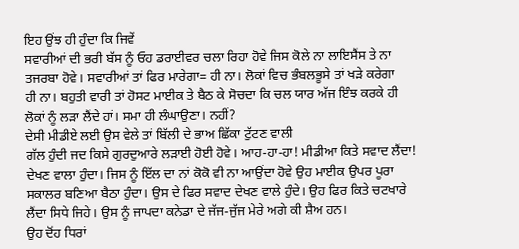ਇਹ ਉਂਝ ਹੀ ਹੁੰਦਾ ਕਿ ਜਿਵੇਂ
ਸਵਾਰੀਆਂ ਦੀ ਭਰੀ ਬੱਸ ਨੂੰ ਓਹ ਡਰਾਈਵਰ ਚਲਾ ਰਿਹਾ ਹੋਵੇ ਜਿਸ ਕੋਲੇ ਨਾ ਲਾਇਸੈਂਸ ਤੇ ਨਾ
ਤਜਰਬਾ ਹੋਵੇ। ਸਵਾਰੀਆਂ ਤਾਂ ਫਿਰ ਮਾਰੇਗਾ= ਹੀ ਨਾ। ਲੋਕਾਂ ਵਿਚ ਭੰਬਲਭੂਸੇ ਤਾਂ ਖੜੇ ਕਰੇਗਾ
ਹੀ ਨਾ। ਬਹੁਤੀ ਵਾਰੀ ਤਾਂ ਹੋਸਟ ਮਾਈਕ ਤੇ ਬੈਠ ਕੇ ਸੋਚਦਾ ਕਿ ਚਲ ਯਾਰ ਅੱਜ ਇੰਝ ਕਰਕੇ ਹੀ
ਲੋਕਾਂ ਨੂੰ ਲੜਾ ਲੈਂਦੇ ਹਾਂ। ਸਮਾ ਹੀ ਲੰਘਾਉਣਾ। ਨਹੀਂ?
ਦੇਸੀ ਮੀਡੀਏ ਲਈ ਉਸ ਵੇਲੇ ਤਾਂ ਬਿੱਲੀ ਦੇ ਭਾਅ ਛਿੱਕਾ ਟੁੱਟਣ ਵਾਲੀ
ਗੱਲ ਹੁੰਦੀ ਜਦ ਕਿਸੇ ਗੁਰਦੁਆਰੇ ਲੜਾਈ ਹੋਈ ਹੋਵੇ। ਆਹ-ਹਾ-ਹਾ! ਮੀਡੀਆ ਕਿਤੇ ਸਵਾਦ ਲੈਂਦਾ!
ਦੇਖਣ ਵਾਲਾ ਹੁੰਦਾ। ਜਿਸ ਨੂੰ ਇੱਲ ਦਾ ਨਾਂ ਕੋਕੋ ਵੀ ਨਾ ਆਉਂਦਾ ਹੋਵੇ ਉਹ ਮਾਈਕ ਉਪਰ ਪੂਰਾ
ਸਕਾਲਰ ਬਣਿਆ ਬੈਠਾ ਹੁੰਦਾ। ਉਸ ਦੇ ਫਿਰ ਸਵਾਦ ਦੇਖਣ ਵਾਲੇ ਹੁੰਦੇ। ਉਹ ਫਿਰ ਕਿਤੇ ਚਟਖਾਰੇ
ਲੈਂਦਾ ਸਿਧੇ ਜਿਹੇ। ਉਸ ਨੂੰ ਜਾਪਦਾ ਕਨੇਡਾ ਦੇ ਜੱਜ-ਜੁੱਜ ਮੇਰੇ ਅਗੇ ਕੀ ਸ਼ੈਅ ਹਨ।
ਉਹ ਦੋਂਹ ਧਿਰਾਂ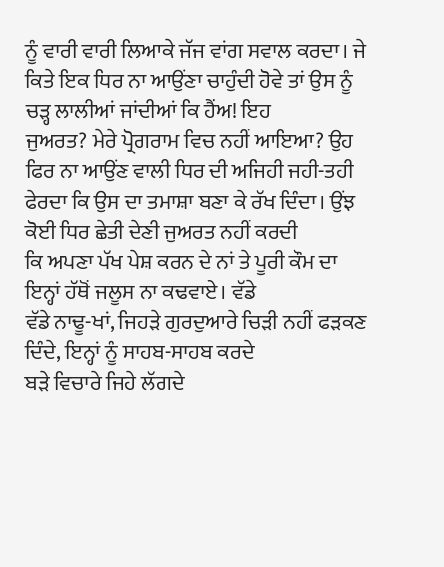ਨੂੰ ਵਾਰੀ ਵਾਰੀ ਲਿਆਕੇ ਜੱਜ ਵਾਂਗ ਸਵਾਲ ਕਰਦਾ। ਜੇ
ਕਿਤੇ ਇਕ ਧਿਰ ਨਾ ਆਉਂਣਾ ਚਾਹੁੰਦੀ ਹੋਵੇ ਤਾਂ ਉਸ ਨੂੰ ਚੜ੍ਹ ਲਾਲੀਆਂ ਜਾਂਦੀਆਂ ਕਿ ਹੈਂਅ! ਇਹ
ਜੁਅਰਤ? ਮੇਰੇ ਪ੍ਰੋਗਰਾਮ ਵਿਚ ਨਹੀਂ ਆਇਆ? ਉਹ ਫਿਰ ਨਾ ਆਉਂਣ ਵਾਲੀ ਧਿਰ ਦੀ ਅਜਿਹੀ ਜਹੀ-ਤਹੀ
ਫੇਰਦਾ ਕਿ ਉਸ ਦਾ ਤਮਾਸ਼ਾ ਬਣਾ ਕੇ ਰੱਖ ਦਿੰਦਾ। ਉਂਝ ਕੋਈ ਧਿਰ ਛੇਤੀ ਦੇਣੀ ਜੁਅਰਤ ਨਹੀਂ ਕਰਦੀ
ਕਿ ਅਪਣਾ ਪੱਖ ਪੇਸ਼ ਕਰਨ ਦੇ ਨਾਂ ਤੇ ਪੂਰੀ ਕੌਮ ਦਾ ਇਨ੍ਹਾਂ ਹੱਥੋਂ ਜਲੂਸ ਨਾ ਕਢਵਾਏ। ਵੱਡੇ
ਵੱਡੇ ਨਾਢੂ-ਖਾਂ, ਜਿਹੜੇ ਗੁਰਦੁਆਰੇ ਚਿੜੀ ਨਹੀਂ ਫੜਕਣ ਦਿੰਦੇ, ਇਨ੍ਹਾਂ ਨੂੰ ਸਾਹਬ-ਸਾਹਬ ਕਰਦੇ
ਬੜੇ ਵਿਚਾਰੇ ਜਿਹੇ ਲੱਗਦੇ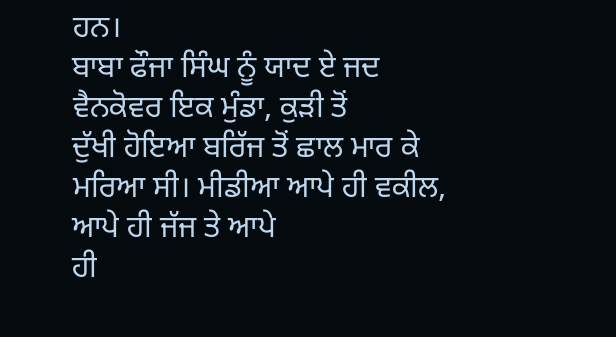ਹਨ।
ਬਾਬਾ ਫੌਜਾ ਸਿੰਘ ਨੂੰ ਯਾਦ ਏ ਜਦ ਵੈਨਕੋਵਰ ਇਕ ਮੁੰਡਾ, ਕੁੜੀ ਤੋਂ
ਦੁੱਖੀ ਹੋਇਆ ਬਰਿੱਜ ਤੋਂ ਛਾਲ ਮਾਰ ਕੇ ਮਰਿਆ ਸੀ। ਮੀਡੀਆ ਆਪੇ ਹੀ ਵਕੀਲ, ਆਪੇ ਹੀ ਜੱਜ ਤੇ ਆਪੇ
ਹੀ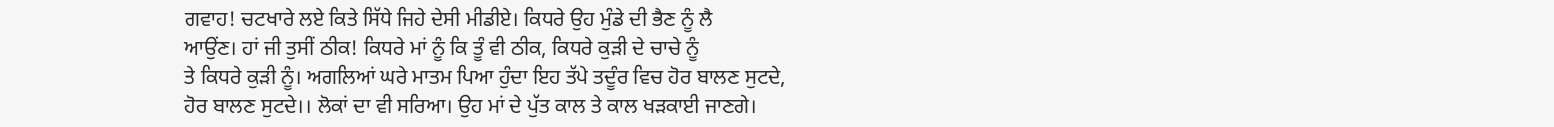ਗਵਾਹ! ਚਟਖਾਰੇ ਲਏ ਕਿਤੇ ਸਿੱਧੇ ਜਿਹੇ ਦੇਸੀ ਮੀਡੀਏ। ਕਿਧਰੇ ਉਹ ਮੁੰਡੇ ਦੀ ਭੈਣ ਨੂੰ ਲੈ
ਆਉਂਣ। ਹਾਂ ਜੀ ਤੁਸੀਂ ਠੀਕ! ਕਿਧਰੇ ਮਾਂ ਨੂੰ ਕਿ ਤੂੰ ਵੀ ਠੀਕ, ਕਿਧਰੇ ਕੁੜੀ ਦੇ ਚਾਚੇ ਨੂੰ
ਤੇ ਕਿਧਰੇ ਕੁੜੀ ਨੂੰ। ਅਗਲਿਆਂ ਘਰੇ ਮਾਤਮ ਪਿਆ ਹੁੰਦਾ ਇਹ ਤੱਪੇ ਤਦੂੰਰ ਵਿਚ ਹੋਰ ਬਾਲਣ ਸੁਟਦੇ,
ਹੋਰ ਬਾਲਣ ਸੁਟਦੇ।। ਲੋਕਾਂ ਦਾ ਵੀ ਸਰਿਆ। ਉਹ ਮਾਂ ਦੇ ਪੁੱਤ ਕਾਲ ਤੇ ਕਾਲ ਖੜਕਾਈ ਜਾਣਗੇ।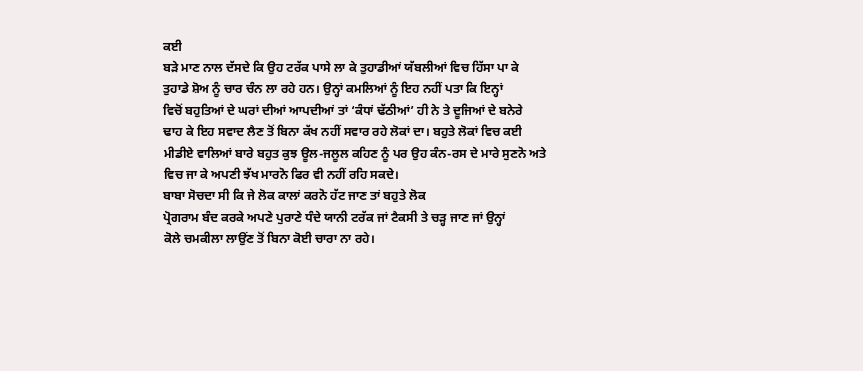ਕਈ
ਬੜੇ ਮਾਣ ਨਾਲ ਦੱਸਦੇ ਕਿ ਉਹ ਟਰੱਕ ਪਾਸੇ ਲਾ ਕੇ ਤੁਹਾਡੀਆਂ ਯੱਬਲੀਆਂ ਵਿਚ ਹਿੱਸਾ ਪਾ ਕੇ
ਤੁਹਾਡੇ ਸ਼ੋਅ ਨੂੰ ਚਾਰ ਚੰਨ ਲਾ ਰਹੇ ਹਨ। ਉਨ੍ਹਾਂ ਕਮਲਿਆਂ ਨੂੰ ਇਹ ਨਹੀਂ ਪਤਾ ਕਿ ਇਨ੍ਹਾਂ
ਵਿਚੋਂ ਬਹੁਤਿਆਂ ਦੇ ਘਰਾਂ ਦੀਆਂ ਆਪਦੀਆਂ ਤਾਂ ‘ਕੰਧਾਂ ਢੱਠੀਆਂ’ ਹੀ ਨੇ ਤੇ ਦੂਜਿਆਂ ਦੇ ਬਨੇਰੇ
ਢਾਹ ਕੇ ਇਹ ਸਵਾਦ ਲੈਣ ਤੋਂ ਬਿਨਾ ਕੱਖ ਨਹੀਂ ਸਵਾਰ ਰਹੇ ਲੋਕਾਂ ਦਾ। ਬਹੁਤੇ ਲੋਕਾਂ ਵਿਚ ਕਈ
ਮੀਡੀਏ ਵਾਲਿਆਂ ਬਾਰੇ ਬਹੁਤ ਕੁਝ ਊਲ-ਜਲੂਲ ਕਹਿਣ ਨੂੰ ਪਰ ਉਹ ਕੰਨ-ਰਸ ਦੇ ਮਾਰੇ ਸੁਣਨੋ ਅਤੇ
ਵਿਚ ਜਾ ਕੇ ਅਪਣੀ ਝੱਖ ਮਾਰਨੋ ਫਿਰ ਵੀ ਨਹੀਂ ਰਹਿ ਸਕਦੇ।
ਬਾਬਾ ਸੋਚਦਾ ਸੀ ਕਿ ਜੇ ਲੋਕ ਕਾਲਾਂ ਕਰਨੋ ਹੱਟ ਜਾਣ ਤਾਂ ਬਹੁਤੇ ਲੋਕ
ਪ੍ਰੋਗਰਾਮ ਬੰਦ ਕਰਕੇ ਅਪਣੇ ਪੁਰਾਣੇ ਧੰਦੇ ਯਾਨੀ ਟਰੱਕ ਜਾਂ ਟੈਕਸੀ ਤੇ ਚੜ੍ਹ ਜਾਣ ਜਾਂ ਉਨ੍ਹਾਂ
ਕੋਲੇ ਚਮਕੀਲਾ ਲਾਉਂਣ ਤੋਂ ਬਿਨਾ ਕੋਈ ਚਾਰਾ ਨਾ ਰਹੇ।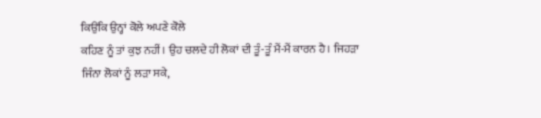ਕਿਉਂਕਿ ਉਨ੍ਹਾਂ ਕੋਲੇ ਅਪਣੇ ਕੋਲੇ
ਕਹਿਣ ਨੂੰ ਤਾਂ ਕੁਝ ਨਹੀਂ। ਉਹ ਚਲਦੇ ਹੀ ਲੋਕਾਂ ਦੀ ਤੂੰ-ਤੂੰ ਮੈਂ-ਮੈਂ ਕਾਰਨ ਹੈ। ਜਿਹੜਾ
ਜਿੰਨਾ ਲੋਕਾਂ ਨੂੰ ਲੜਾ ਸਕੇ,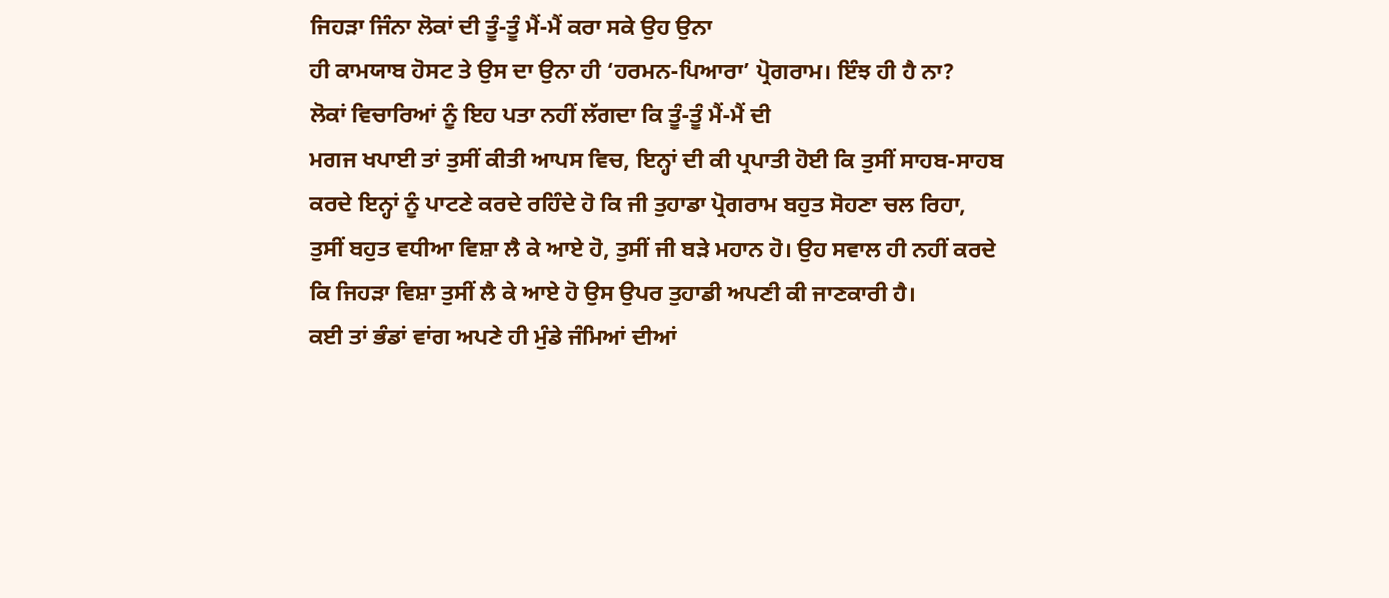ਜਿਹੜਾ ਜਿੰਨਾ ਲੋਕਾਂ ਦੀ ਤੂੰ-ਤੂੰ ਮੈਂ-ਮੈਂ ਕਰਾ ਸਕੇ ਉਹ ਉਨਾ
ਹੀ ਕਾਮਯਾਬ ਹੋਸਟ ਤੇ ਉਸ ਦਾ ਉਨਾ ਹੀ ‘ਹਰਮਨ-ਪਿਆਰਾ’ ਪ੍ਰੋਗਰਾਮ। ਇੰਝ ਹੀ ਹੈ ਨਾ?
ਲੋਕਾਂ ਵਿਚਾਰਿਆਂ ਨੂੰ ਇਹ ਪਤਾ ਨਹੀਂ ਲੱਗਦਾ ਕਿ ਤੂੰ-ਤੂੰ ਮੈਂ-ਮੈਂ ਦੀ
ਮਗਜ ਖਪਾਈ ਤਾਂ ਤੁਸੀਂ ਕੀਤੀ ਆਪਸ ਵਿਚ, ਇਨ੍ਹਾਂ ਦੀ ਕੀ ਪ੍ਰਪਾਤੀ ਹੋਈ ਕਿ ਤੁਸੀਂ ਸਾਹਬ-ਸਾਹਬ
ਕਰਦੇ ਇਨ੍ਹਾਂ ਨੂੰ ਪਾਟਣੇ ਕਰਦੇ ਰਹਿੰਦੇ ਹੋ ਕਿ ਜੀ ਤੁਹਾਡਾ ਪ੍ਰੋਗਰਾਮ ਬਹੁਤ ਸੋਹਣਾ ਚਲ ਰਿਹਾ,
ਤੁਸੀਂ ਬਹੁਤ ਵਧੀਆ ਵਿਸ਼ਾ ਲੈ ਕੇ ਆਏ ਹੋ, ਤੁਸੀਂ ਜੀ ਬੜੇ ਮਹਾਨ ਹੋ। ਉਹ ਸਵਾਲ ਹੀ ਨਹੀਂ ਕਰਦੇ
ਕਿ ਜਿਹੜਾ ਵਿਸ਼ਾ ਤੁਸੀਂ ਲੈ ਕੇ ਆਏ ਹੋ ਉਸ ਉਪਰ ਤੁਹਾਡੀ ਅਪਣੀ ਕੀ ਜਾਣਕਾਰੀ ਹੈ।
ਕਈ ਤਾਂ ਭੰਡਾਂ ਵਾਂਗ ਅਪਣੇ ਹੀ ਮੁੰਡੇ ਜੰਮਿਆਂ ਦੀਆਂ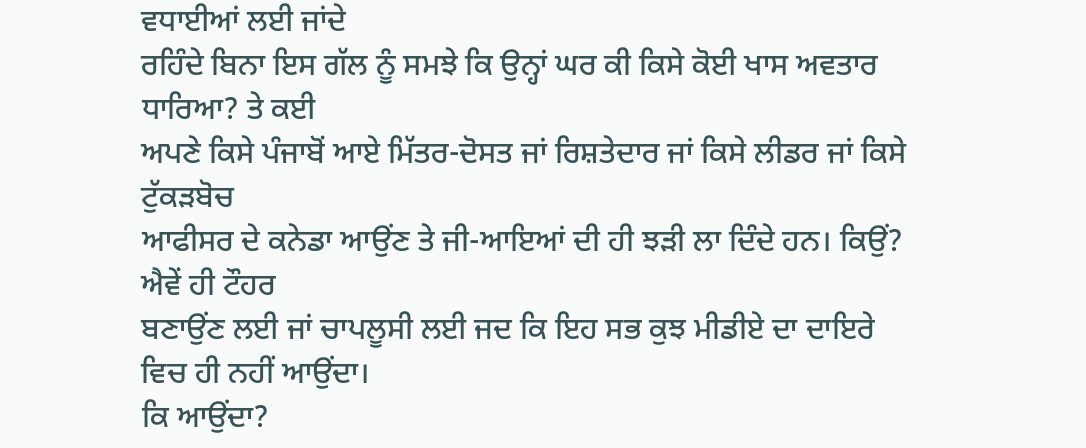ਵਧਾਈਆਂ ਲਈ ਜਾਂਦੇ
ਰਹਿੰਦੇ ਬਿਨਾ ਇਸ ਗੱਲ ਨੂੰ ਸਮਝੇ ਕਿ ਉਨ੍ਹਾਂ ਘਰ ਕੀ ਕਿਸੇ ਕੋਈ ਖਾਸ ਅਵਤਾਰ ਧਾਰਿਆ? ਤੇ ਕਈ
ਅਪਣੇ ਕਿਸੇ ਪੰਜਾਬੋਂ ਆਏ ਮਿੱਤਰ-ਦੋਸਤ ਜਾਂ ਰਿਸ਼ਤੇਦਾਰ ਜਾਂ ਕਿਸੇ ਲੀਡਰ ਜਾਂ ਕਿਸੇ ਟੁੱਕੜਬੋਚ
ਆਫੀਸਰ ਦੇ ਕਨੇਡਾ ਆਉਂਣ ਤੇ ਜੀ-ਆਇਆਂ ਦੀ ਹੀ ਝੜੀ ਲਾ ਦਿੰਦੇ ਹਨ। ਕਿਉਂ? ਐਵੇਂ ਹੀ ਟੌਹਰ
ਬਣਾਉਂਣ ਲਈ ਜਾਂ ਚਾਪਲੂਸੀ ਲਈ ਜਦ ਕਿ ਇਹ ਸਭ ਕੁਝ ਮੀਡੀਏ ਦਾ ਦਾਇਰੇ ਵਿਚ ਹੀ ਨਹੀਂ ਆਉਂਦਾ।
ਕਿ ਆਉਂਦਾ?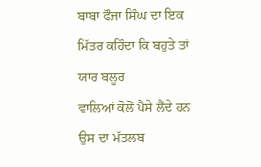ਬਾਬਾ ਫੌਜਾ ਸਿੰਘ ਦਾ ਇਕ ਮਿੱਤਰ ਕਹਿੰਦਾ ਕਿ ਬਹੁਤੇ ਤਾਂ ਯਾਰ ਬਲੂਰ
ਵਾਲਿਆਂ ਕੋਲੋਂ ਪੈਸੇ ਲੈਂਦੇ ਹਨ ਉਸ ਦਾ ਮੱਤਲਬ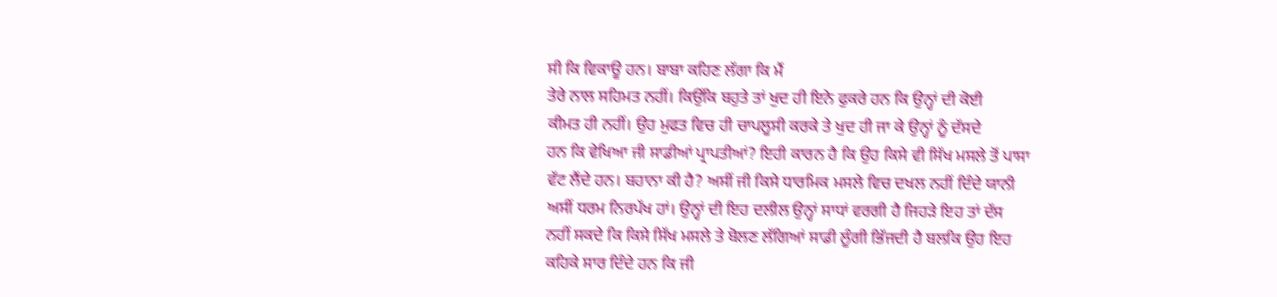ਸੀ ਕਿ ਵਿਕਾਊ ਹਨ। ਬਾਬਾ ਕਹਿਣ ਲੱਗਾ ਕਿ ਮੈਂ
ਤੇਰੇ ਨਾਲ ਸਹਿਮਤ ਨਹੀਂ। ਕਿਉਂਕਿ ਬਹੁਤੇ ਤਾਂ ਖੁਦ ਹੀ ਇਨੇ ਫੁਕਰੇ ਹਨ ਕਿ ਉਨ੍ਹਾਂ ਦੀ ਕੋਈ
ਕੀਮਤ ਹੀ ਨਹੀਂ। ਉਹ ਮੁਫਤ ਵਿਚ ਹੀ ਚਾਪਲੂਸੀ ਕਰਕੇ ਤੇ ਖੁਦ ਹੀ ਜਾ ਕੇ ਉਨ੍ਹਾਂ ਨੂੰ ਦੱਸਦੇ
ਹਨ ਕਿ ਵੇਖਿਆ ਜੀ ਸਾਡੀਆਂ ਪ੍ਰਾਪਤੀਆਂ? ਇਹੀ ਕਾਰਨ ਹੈ ਕਿ ਉਹ ਕਿਸੇ ਵੀ ਸਿੱਖ ਮਸਲੇ ਤੋਂ ਪਾਸਾ
ਵੱਟ ਲੈਂਦੇ ਹਨ। ਬਹਾਨਾ ਕੀ ਹੈ? ਅਸੀਂ ਜੀ ਕਿਸੇ ਧਾਰਮਿਕ ਮਸਲੇ ਵਿਚ ਦਖਲ ਨਹੀਂ ਦਿੰਦੇ ਯਾਨੀ
ਅਸੀਂ ਧਰਮ ਨਿਰਪੱਖ ਹਾਂ। ਉਨ੍ਹਾਂ ਦੀ ਇਹ ਦਲੀਲ ਉਨ੍ਹਾਂ ਸਾਧਾਂ ਵਰਗੀ ਹੈ ਜਿਹੜੇ ਇਹ ਤਾਂ ਦੱਸ
ਨਹੀਂ ਸਕਦੇ ਕਿ ਕਿਸੇ ਸਿੱਖ ਮਸਲੇ ਤੇ ਬੋਲਣ ਲੱਗਿਆਂ ਸਾਡੀ ਲੂੰਗੀ ਭਿੱਜਦੀ ਹੈ ਬਲਕਿ ਉਹ ਇਹ
ਕਹਿਕੇ ਸਾਰ ਦਿੰਦੇ ਹਨ ਕਿ ਜੀ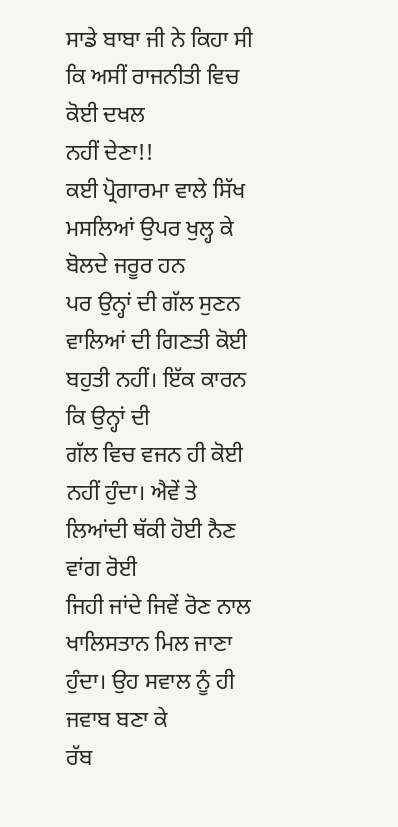ਸਾਡੇ ਬਾਬਾ ਜੀ ਨੇ ਕਿਹਾ ਸੀ ਕਿ ਅਸੀਂ ਰਾਜਨੀਤੀ ਵਿਚ ਕੋਈ ਦਖਲ
ਨਹੀਂ ਦੇਣਾ!!
ਕਈ ਪ੍ਰੋਗਾਰਮਾ ਵਾਲੇ ਸਿੱਖ ਮਸਲਿਆਂ ਉਪਰ ਖੁਲ੍ਹ ਕੇ ਬੋਲਦੇ ਜਰੂਰ ਹਨ
ਪਰ ਉਨ੍ਹਾਂ ਦੀ ਗੱਲ ਸੁਣਨ ਵਾਲਿਆਂ ਦੀ ਗਿਣਤੀ ਕੋਈ ਬਹੁਤੀ ਨਹੀਂ। ਇੱਕ ਕਾਰਨ ਕਿ ਉਨ੍ਹਾਂ ਦੀ
ਗੱਲ ਵਿਚ ਵਜਨ ਹੀ ਕੋਈ ਨਹੀਂ ਹੁੰਦਾ। ਐਵੇਂ ਤੇ ਲਿਆਂਦੀ ਥੱਕੀ ਹੋਈ ਨੈਣ ਵਾਂਗ ਰੋਈ
ਜਿਹੀ ਜਾਂਦੇ ਜਿਵੇਂ ਰੋਣ ਨਾਲ ਖਾਲਿਸਤਾਨ ਮਿਲ ਜਾਣਾ ਹੁੰਦਾ। ਉਹ ਸਵਾਲ ਨੂੰ ਹੀ ਜਵਾਬ ਬਣਾ ਕੇ
ਰੱਬ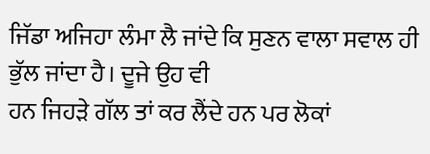ਜਿੱਡਾ ਅਜਿਹਾ ਲੰਮਾ ਲੈ ਜਾਂਦੇ ਕਿ ਸੁਣਨ ਵਾਲਾ ਸਵਾਲ ਹੀ ਭੁੱਲ ਜਾਂਦਾ ਹੈ। ਦੂਜੇ ਉਹ ਵੀ
ਹਨ ਜਿਹੜੇ ਗੱਲ ਤਾਂ ਕਰ ਲੈਂਦੇ ਹਨ ਪਰ ਲੋਕਾਂ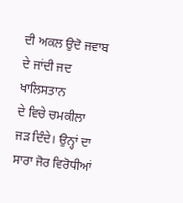ਦੀ ਅਕਲ ਉਦੋ ਜਵਾਬ ਦੇ ਜਾਂਦੀ ਜਦ ਖਾਲਿਸਤਾਨ
ਦੇ ਵਿਚੇ ਚਮਕੀਲਾ ਜੜ ਦਿੰਦੇ। ਉਨ੍ਹਾਂ ਦਾ ਸਾਰਾ ਜੋਰ ਵਿਰੋਧੀਆਂ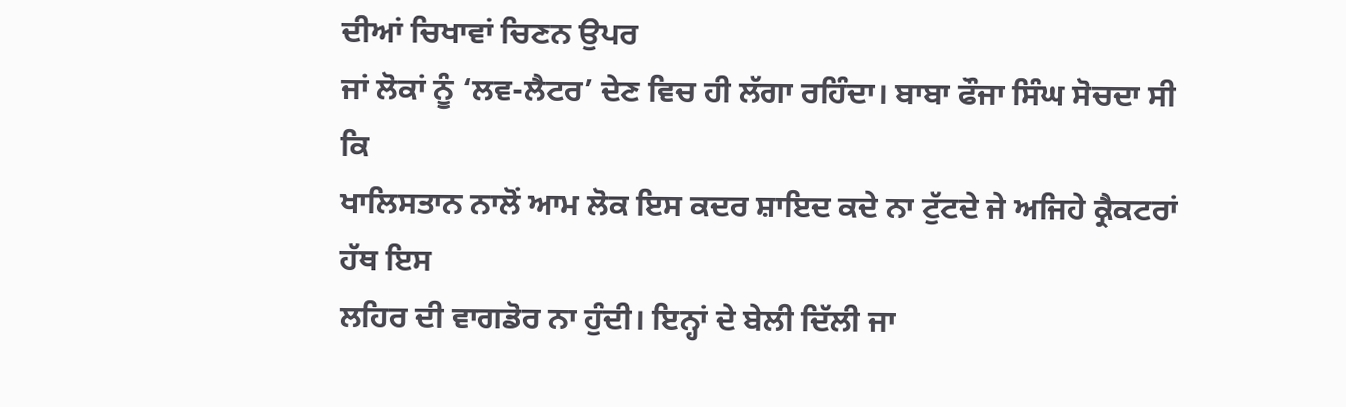ਦੀਆਂ ਚਿਖਾਵਾਂ ਚਿਣਨ ਉਪਰ
ਜਾਂ ਲੋਕਾਂ ਨੂੰ ‘ਲਵ-ਲੈਟਰ’ ਦੇਣ ਵਿਚ ਹੀ ਲੱਗਾ ਰਹਿੰਦਾ। ਬਾਬਾ ਫੌਜਾ ਸਿੰਘ ਸੋਚਦਾ ਸੀ ਕਿ
ਖਾਲਿਸਤਾਨ ਨਾਲੋਂ ਆਮ ਲੋਕ ਇਸ ਕਦਰ ਸ਼ਾਇਦ ਕਦੇ ਨਾ ਟੁੱਟਦੇ ਜੇ ਅਜਿਹੇ ਕ੍ਰੈਕਟਰਾਂ ਹੱਥ ਇਸ
ਲਹਿਰ ਦੀ ਵਾਗਡੋਰ ਨਾ ਹੁੰਦੀ। ਇਨ੍ਹਾਂ ਦੇ ਬੇਲੀ ਦਿੱਲੀ ਜਾ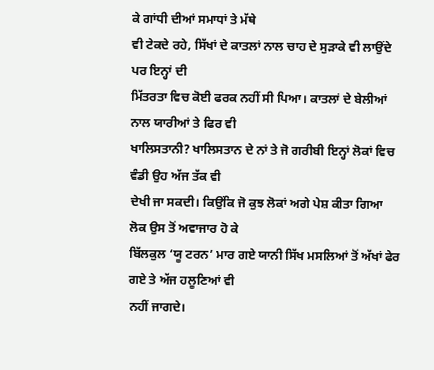ਕੇ ਗਾਂਧੀ ਦੀਆਂ ਸਮਾਧਾਂ ਤੇ ਮੱਥੇ
ਵੀ ਟੇਕਦੇ ਰਹੇ, ਸਿੱਖਾਂ ਦੇ ਕਾਤਲਾਂ ਨਾਲ ਚਾਹ ਦੇ ਸੁੜਾਕੇ ਵੀ ਲਾਉਂਦੇ ਪਰ ਇਨ੍ਹਾਂ ਦੀ
ਮਿੱਤਰਤਾ ਵਿਚ ਕੋਈ ਫਰਕ ਨਹੀਂ ਸੀ ਪਿਆ। ਕਾਤਲਾਂ ਦੇ ਬੇਲੀਆਂ ਨਾਲ ਯਾਰੀਆਂ ਤੇ ਫਿਰ ਵੀ
ਖਾਲਿਸਤਾਨੀ? ਖਾਲਿਸਤਾਨ ਦੇ ਨਾਂ ਤੇ ਜੋ ਗਰੀਬੀ ਇਨ੍ਹਾਂ ਲੋਕਾਂ ਵਿਚ ਵੰਡੀ ਉਹ ਅੱਜ ਤੱਕ ਵੀ
ਦੇਖੀ ਜਾ ਸਕਦੀ। ਕਿਉਂਕਿ ਜੋ ਕੁਝ ਲੋਕਾਂ ਅਗੇ ਪੇਸ਼ ਕੀਤਾ ਗਿਆ ਲੋਕ ਉਸ ਤੋਂ ਅਵਾਜਾਰ ਹੋ ਕੇ
ਬਿੱਲਕੁਲ ‘ਯੂ ਟਰਨ’ ਮਾਰ ਗਏ ਯਾਨੀ ਸਿੱਖ ਮਸਲਿਆਂ ਤੋਂ ਅੱਖਾਂ ਫੇਰ ਗਏ ਤੇ ਅੱਜ ਹਲੂਣਿਆਂ ਵੀ
ਨਹੀਂ ਜਾਗਦੇ।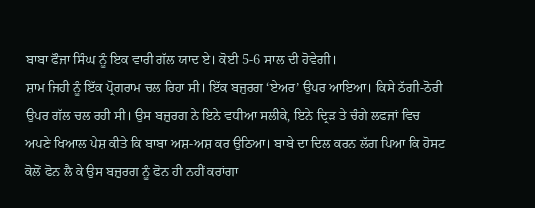ਬਾਬਾ ਫੌਜਾ ਸਿੰਘ ਨੂੰ ਇਕ ਵਾਰੀ ਗੱਲ ਯਾਦ ਏ। ਕੋਈ 5-6 ਸਾਲ ਦੀ ਹੋਵੇਗੀ।
ਸ਼ਾਮ ਜਿਹੀ ਨੂੰ ਇੱਕ ਪ੍ਰੋਗਰਾਮ ਚਲ ਰਿਹਾ ਸੀ। ਇੱਕ ਬਜੁਰਗ ‘ਏਅਰ’ ਉਪਰ ਆਇਆ। ਕਿਸੇ ਠੱਗੀ-ਠੋਰੀ
ਉਪਰ ਗੱਲ ਚਲ ਰਹੀ ਸੀ। ਉਸ ਬਜ਼ੁਰਗ ਨੇ ਇਨੇ ਵਧੀਆ ਸਲੀਕੇ, ਇਨੇ ਦ੍ਰਿੜ ਤੇ ਚੰਗੇ ਲਫਜਾਂ ਵਿਚ
ਅਪਣੇ ਖਿਆਲ ਪੇਸ਼ ਕੀਤੇ ਕਿ ਬਾਬਾ ਅਸ਼-ਅਸ਼ ਕਰ ਉਠਿਆ। ਬਾਬੇ ਦਾ ਦਿਲ ਕਰਨ ਲੱਗ ਪਿਆ ਕਿ ਹੋਸਟ
ਕੋਲੋਂ ਫੋਨ ਲੈ ਕੇ ਉਸ ਬਜ਼ੁਰਗ ਨੂੰ ਫੋਨ ਹੀ ਨਹੀਂ ਕਰਾਂਗਾ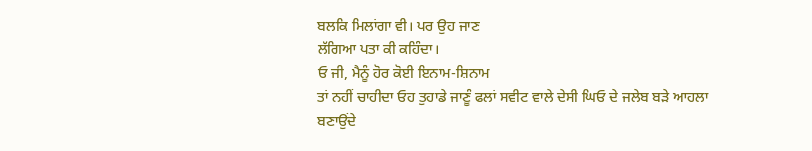ਬਲਕਿ ਮਿਲਾਂਗਾ ਵੀ। ਪਰ ਉਹ ਜਾਣ
ਲੱਗਿਆ ਪਤਾ ਕੀ ਕਹਿੰਦਾ।
ਓ ਜੀ, ਮੈਨੂੰ ਹੋਰ ਕੋਈ ਇਨਾਮ-ਸ਼ਿਨਾਮ
ਤਾਂ ਨਹੀਂ ਚਾਹੀਦਾ ਓਹ ਤੁਹਾਡੇ ਜਾਣੂੰ ਫਲਾਂ ਸਵੀਟ ਵਾਲੇ ਦੇਸੀ ਘਿਓ ਦੇ ਜਲੇਬ ਬੜੇ ਆਹਲਾ
ਬਣਾਉਂਦੇ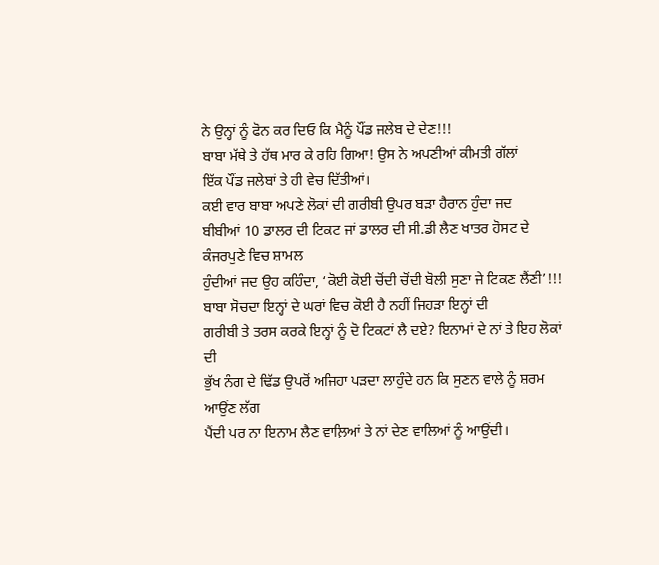ਨੇ ਉਨ੍ਹਾਂ ਨੂੰ ਫੋਨ ਕਰ ਦਿਓ ਕਿ ਮੈਨੂੰ ਪੌਂਡ ਜਲੇਬ ਦੇ ਦੇਣ!!!
ਬਾਬਾ ਮੱਥੇ ਤੇ ਹੱਥ ਮਾਰ ਕੇ ਰਹਿ ਗਿਆ! ਉਸ ਨੇ ਅਪਣੀਆਂ ਕੀਮਤੀ ਗੱਲਾਂ
ਇੱਕ ਪੌਂਡ ਜਲੇਬਾਂ ਤੇ ਹੀ ਵੇਚ ਦਿੱਤੀਆਂ।
ਕਈ ਵਾਰ ਬਾਬਾ ਅਪਣੇ ਲੋਕਾਂ ਦੀ ਗਰੀਬੀ ਉਪਰ ਬੜਾ ਹੈਰਾਨ ਹੁੰਦਾ ਜਦ
ਬੀਬੀਆਂ 10 ਡਾਲਰ ਦੀ ਟਿਕਟ ਜਾਂ ਡਾਲਰ ਦੀ ਸੀ.ਡੀ ਲੈਣ ਖਾਤਰ ਹੋਸਟ ਦੇ ਕੰਜਰਪੁਣੇ ਵਿਚ ਸ਼ਾਮਲ
ਹੁੰਦੀਆਂ ਜਦ ਉਹ ਕਹਿੰਦਾ, ‘ਕੋਈ ਕੋਈ ਚੋਂਦੀ ਚੋਂਦੀ ਬੋਲੀ ਸੁਣਾ ਜੇ ਟਿਕਣ ਲੈਂਣੀ’!!!
ਬਾਬਾ ਸੋਚਦਾ ਇਨ੍ਹਾਂ ਦੇ ਘਰਾਂ ਵਿਚ ਕੋਈ ਹੈ ਨਹੀਂ ਜਿਹੜਾ ਇਨ੍ਹਾਂ ਦੀ
ਗਰੀਬੀ ਤੇ ਤਰਸ ਕਰਕੇ ਇਨ੍ਹਾਂ ਨੂੰ ਦੋ ਟਿਕਟਾਂ ਲੈ ਦਏ? ਇਨਾਮਾਂ ਦੇ ਨਾਂ ਤੇ ਇਹ ਲੋਕਾਂ ਦੀ
ਭੁੱਖ ਨੰਗ ਦੇ ਢਿੱਡ ਉਪਰੋਂ ਅਜਿਹਾ ਪੜਦਾ ਲਾਹੁੰਦੇ ਹਨ ਕਿ ਸੁਣਨ ਵਾਲੇ ਨੂੰ ਸ਼ਰਮ ਆਉਂਣ ਲੱਗ
ਪੈਂਦੀ ਪਰ ਨਾ ਇਨਾਮ ਲੈਣ ਵਾਲ਼ਿਆਂ ਤੇ ਨਾਂ ਦੇਣ ਵਾਲਿਆਂ ਨੂੰ ਆਉਂਦੀ।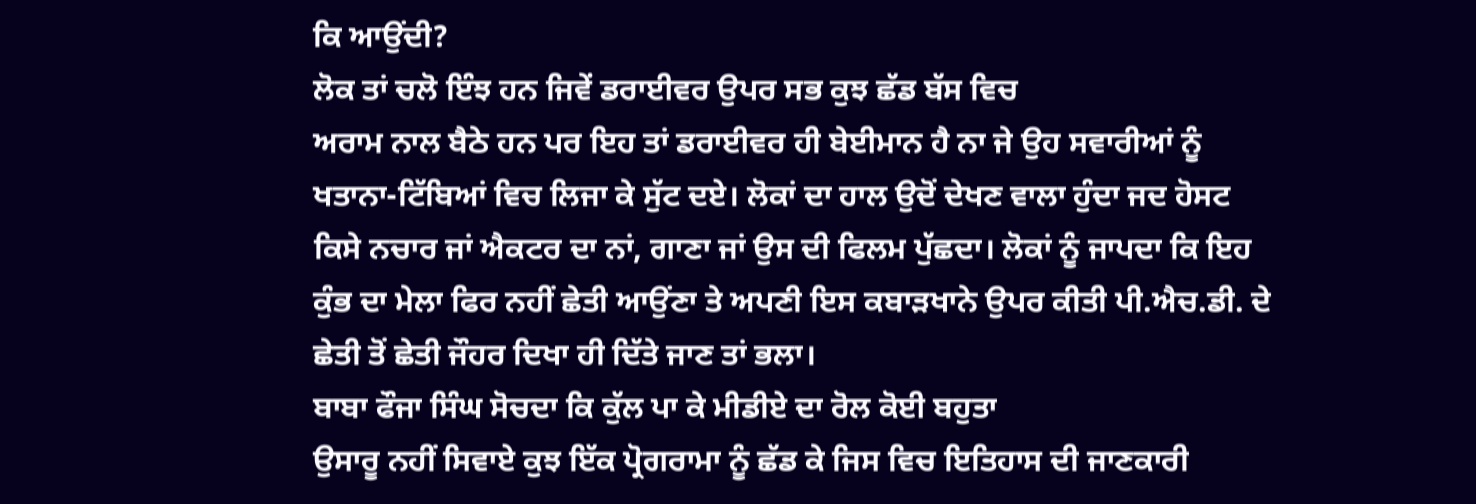ਕਿ ਆਉਂਦੀ?
ਲੋਕ ਤਾਂ ਚਲੋ ਇੰਝ ਹਨ ਜਿਵੇਂ ਡਰਾਈਵਰ ਉਪਰ ਸਭ ਕੁਝ ਛੱਡ ਬੱਸ ਵਿਚ
ਅਰਾਮ ਨਾਲ ਬੈਠੇ ਹਨ ਪਰ ਇਹ ਤਾਂ ਡਰਾਈਵਰ ਹੀ ਬੇਈਮਾਨ ਹੈ ਨਾ ਜੇ ਉਹ ਸਵਾਰੀਆਂ ਨੂੰ
ਖਤਾਨਾ-ਟਿੱਬਿਆਂ ਵਿਚ ਲਿਜਾ ਕੇ ਸੁੱਟ ਦਏ। ਲੋਕਾਂ ਦਾ ਹਾਲ ਉਦੋਂ ਦੇਖਣ ਵਾਲਾ ਹੁੰਦਾ ਜਦ ਹੋਸਟ
ਕਿਸੇ ਨਚਾਰ ਜਾਂ ਐਕਟਰ ਦਾ ਨਾਂ, ਗਾਣਾ ਜਾਂ ਉਸ ਦੀ ਫਿਲਮ ਪੁੱਛਦਾ। ਲੋਕਾਂ ਨੂੰ ਜਾਪਦਾ ਕਿ ਇਹ
ਕੁੰਭ ਦਾ ਮੇਲਾ ਫਿਰ ਨਹੀਂ ਛੇਤੀ ਆਉਂਣਾ ਤੇ ਅਪਣੀ ਇਸ ਕਬਾੜਖਾਨੇ ਉਪਰ ਕੀਤੀ ਪੀ.ਐਚ.ਡੀ. ਦੇ
ਛੇਤੀ ਤੋਂ ਛੇਤੀ ਜੌਹਰ ਦਿਖਾ ਹੀ ਦਿੱਤੇ ਜਾਣ ਤਾਂ ਭਲਾ।
ਬਾਬਾ ਫੌਜਾ ਸਿੰਘ ਸੋਚਦਾ ਕਿ ਕੁੱਲ ਪਾ ਕੇ ਮੀਡੀਏ ਦਾ ਰੋਲ ਕੋਈ ਬਹੁਤਾ
ਉਸਾਰੂ ਨਹੀਂ ਸਿਵਾਏ ਕੁਝ ਇੱਕ ਪ੍ਰੋਗਰਾਮਾ ਨੂੰ ਛੱਡ ਕੇ ਜਿਸ ਵਿਚ ਇਤਿਹਾਸ ਦੀ ਜਾਣਕਾਰੀ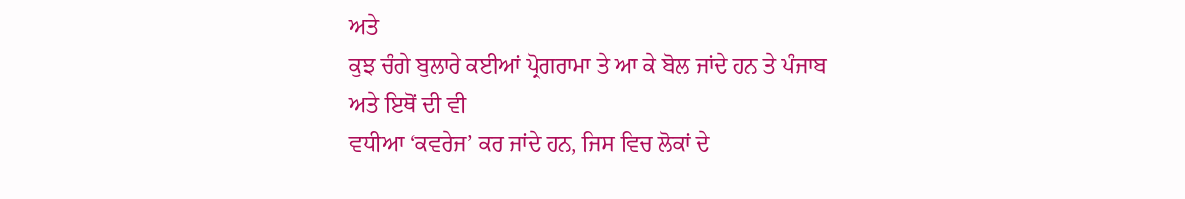ਅਤੇ
ਕੁਝ ਚੰਗੇ ਬੁਲਾਰੇ ਕਈਆਂ ਪ੍ਰੋਗਰਾਮਾ ਤੇ ਆ ਕੇ ਬੋਲ ਜਾਂਦੇ ਹਨ ਤੇ ਪੰਜਾਬ ਅਤੇ ਇਥੋਂ ਦੀ ਵੀ
ਵਧੀਆ ‘ਕਵਰੇਜ’ ਕਰ ਜਾਂਦੇ ਹਨ, ਜਿਸ ਵਿਚ ਲੋਕਾਂ ਦੇ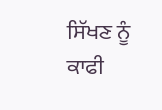ਸਿੱਖਣ ਨੂੰ ਕਾਫੀ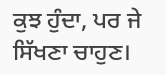ਕੁਝ ਹੁੰਦਾ, ਪਰ ਜੇ
ਸਿੱਖਣਾ ਚਾਹੁਣ।